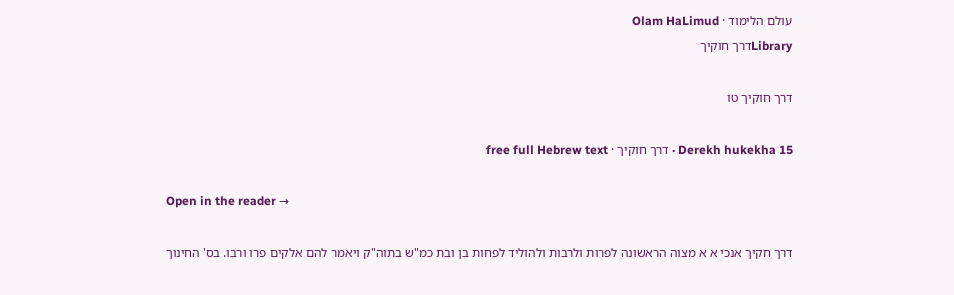עולם הלימוד · Olam HaLimud
Libraryדרך חוקיך

דרך חוקיך טו

Derekh hukekha 15 · דרך חוקיך · free full Hebrew text

Open in the reader →

דרך חקיך אנכי א א מצוה הראשונה לפרות ולרבות ולהוליד לפחות בן ובת כמ"ש בתוה"ק ויאמר להם אלקים פרו ורבו. בס' החינוך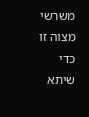משרשי מצוה זו כדי שיתא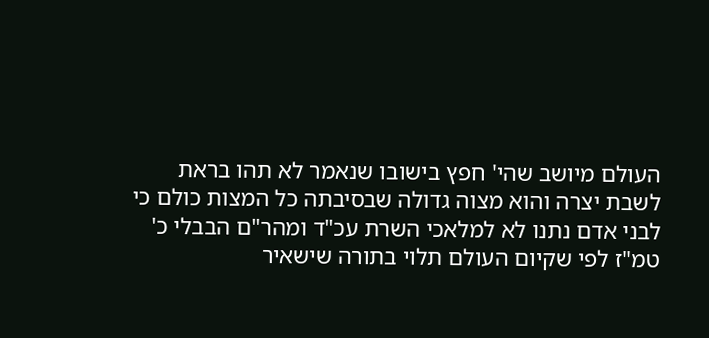העולם מיושב שהי' חפץ בישובו שנאמר לא תהו בראת לשבת יצרה והוא מצוה גדולה שבסיבתה כל המצות כולם כי לבני אדם נתנו לא למלאכי השרת עכ"ד ומהר"ם הבבלי כ' טמ"ז לפי שקיום העולם תלוי בתורה שישאיר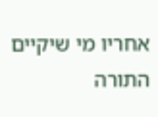אחריו מי שיקיים התורה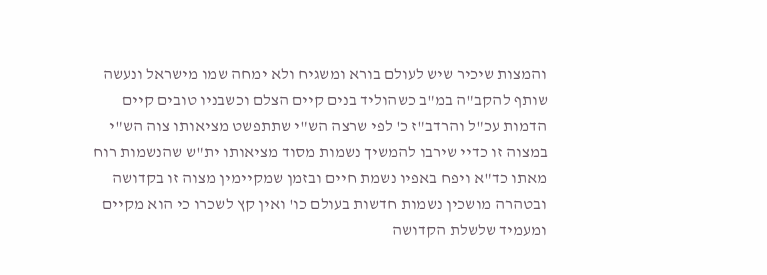והמצות שיכיר שיש לעולם בורא ומשגיח ולא ימחה שמו מישראל ונעשה שותף להקב"ה במ"ב כשהוליד בנים קיים הצלם וכשבניו טובים קיים הדמות עכ"ל והרדב"ז כ' לפי שרצה הש"י שתתפשט מציאותו צוה הש"י במצוה זו כדיי שירבו להמשיך נשמות מסוד מציאותו ית"ש שהנשמות רוח מאתו כד"א ויפח באפיו נשמת חיים ובזמן שמקיימין מצוה זו בקדושה ובטהרה מושכין נשמות חדשות בעולם כו' ואין קץ לשכרו כי הוא מקיים ומעמיד שלשלת הקדושה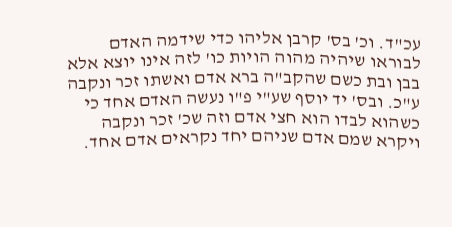עכ"ד. וכ' בס' קרבן אליהו כדי שידמה האדם לבוראו שיהיה מהוה הויות כו' לזה אינו יוצא אלא בבן ובת כשם שהקב"ה ברא אדם ואשתו זכר ונקבה ע"כ. ובס' יד יוסף שע"י פ"ו נעשה האדם אחד כי כשהוא לבדו הוא חצי אדם וזה שכ' זכר ונקבה ויקרא שמם אדם שניהם יחד נקראים אדם אחד.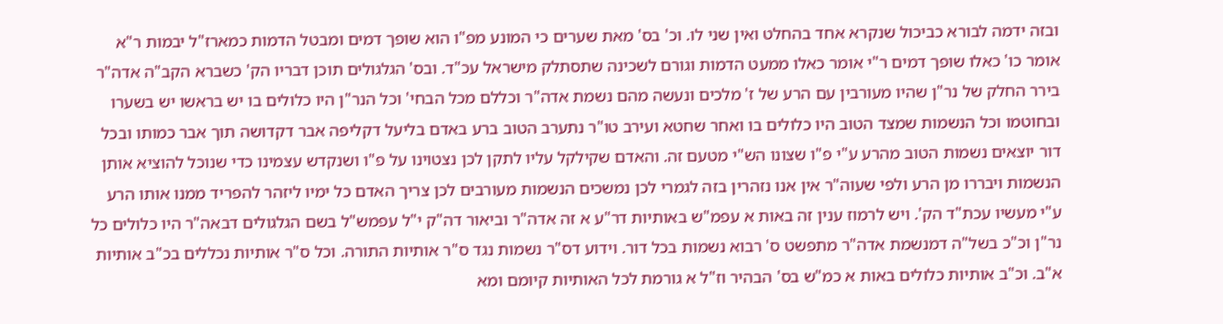ובזה ידמה לבורא כביכול שנקרא אחד בהחלט ואין שני לו. וכ' בס' מאת שערים כי המונע מפ"ו הוא שופך דמים ומבטל הדמות כמארז"ל יבמות ר"א אומר כו' כאלו שופך דמים ר"י אומר כאלו ממעט הדמות וגורם לשכינה שתסתלק מישראל עכ"ד. ובס' הגלגולים תוכן דבריו הק' כשברא הקב"ה אדה"ר בירר החלק של נר"ן שהיו מעורבין עם הרע של ז' מלכים ונעשה מהם נשמת אדה"ר וכללם מכל הבחי' וכל הנר"ן היו כלולים בו יש בראשו יש בשערו ובחוטמו וכל הנשמות שמצד הטוב היו כלולים בו ואחר שחטא ועירב טו"ר נתערב הטוב ברע באדם בליעל דקליפה אבר דקדושה תוך אבר כמותו ובכל דור יוצאים נשמות הטוב מהרע ע"י פ"ו שצונו הש"י מטעם זה. והאדם שקילקל עליו לתקן לכן נצטוינו על פ"ו ושנקדש עצמינו כדי שנוכל להוציא אותן הנשמות ויבררו מן הרע ולפי שעוה"ר אין אנו נזהרין בזה לגמרי לכן נמשכים הנשמות מעורבים לכן צריך האדם כל ימיו ליזהר להפריד ממנו אותו הרע ע"י מעשיו עכת"ד הק'. ויש לרמוז ענין זה באות א עפמ"ש באותיות דר"ע א זה אדה"ר וביאור דה"ק י"ל עפמש"ל בשם הגלגולים דבאה"ר היו כלולים כל נר"ן וכ"כ בשל"ה דמנשמת אדה"ר מתפשט ס' רבוא נשמות בכל דור. וידוע דס"ר נשמות נגד ס"ר אותיות התורה. וכל ס"ר אותיות נכללים בכ"ב אותיות א"ב. וכ"ב אותיות כלולים באות א כמ"ש בס' הבהיר וז"ל א גורמת לכל האותיות קיומם ומא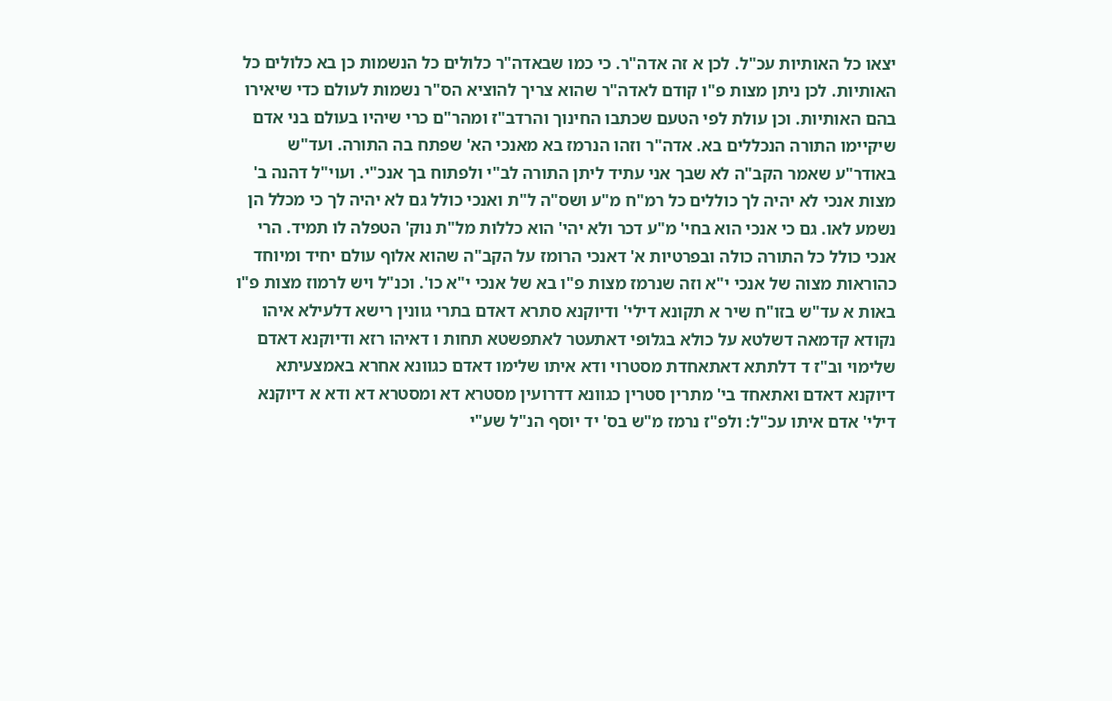יצאו כל האותיות עכ"ל. לכן א זה אדה"ר. כי כמו שבאדה"ר כלולים כל הנשמות כן בא כלולים כל האותיות. לכן ניתן מצות פ"ו קודם לאדה"ר שהוא צריך להוציא הס"ר נשמות לעולם כדי שיאירו בהם האותיות. וכן עולת לפי הטעם שכתבו החינוך והרדב"ז ומהר"ם כרי שיהיו בעולם בני אדם שיקיימו התורה הנכללים בא. אדה"ר וזהו הנרמז בא מאנכי הא' שפתח בה התורה. ועד"ש באודר"ע שאמר הקב"ה לא שבך אני עתיד ליתן התורה לב"י ולפתוח בך אנכ"י. ועוי"ל דהנה ב' מצות אנכי לא יהיה לך כוללים כל רמ"ח מ"ע ושס"ה ל"ת ואנכי כולל גם לא יהיה לך כי מכלל הן נשמע לאו. גם כי אנכי הוא בחי' מ"ע דכר ולא יהי' הוא כללות מל"ת נוק' הטפלה לו תמיד. הרי אנכי כולל כל התורה כולה ובפרטיות א' דאנכי הרומז על הקב"ה שהוא אלוף עולם יחיד ומיוחד כהוראות מצוה של אנכי י"א וזה שנרמז מצות פ"ו בא של אנכי י"א כו'. וכנ"ל ויש לרמוז מצות פ"ו באות א עד"ש בזו"ח שיר א תקונא דילי' ודיוקנא סתרא דאדם בתרי גוונין רישא דלעילא איהו נקודא קדמאה דשלטא על כולא בגלופי דאתעטר לאתפשטא תחות ו דאיהו רזא ודיוקנא דאדם שלימוי וב"ז ד דלתתא דאתאחדת מסטרוי ודא איתו שלימו דאדם כגוונא אחרא באמצעיתא דיוקנא דאדם ואתאחד בי' מתרין סטרין כגוונא דדרועין מסטרא דא ומסטרא דא ודא א דיוקנא דילי' אדם איתו עכ"ל: ולפ"ז נרמז מ"ש בס' יד יוסף הנ"ל שע"י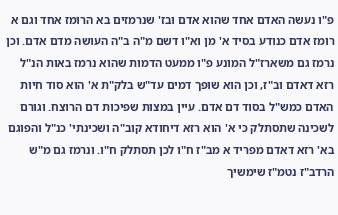פ"ו נעשה האדם אחד שהוא אדם ובז' שנרמזים בא הרומז אחד וגם א רומז אדם כנודע בסיד א' מן וא"ו דשם מ"ה ב"ה העושה מדם אדם. וכן נרמז גם משארז"ל המונע פ"ו ממעט הדמות שהוא נרמז באות הנ"ל רזא דאדם וב"ז, וכן הוא שופך דמים עד"ש בלק"ת א' הוא סוד חיות האדם כמש"ל בסוד דם אדם. עיין במצות שפיכות דם הרוצח. וגורם לשכינה שתסתלק כי א' הוא רזא דיחודא קוב"ה ושכינתי' כנ"ל והפוגם בא' רזא דאדם מפריד א מב"ז ח"ו לכן תסתלק ח"ו. ונרמז גם מ"ש הרדב"ז נטמ"ז שימשיך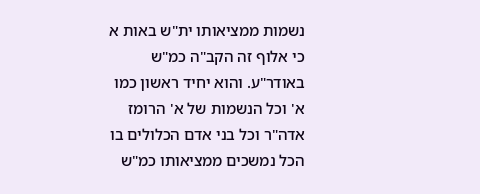נשמות ממציאותו ית"ש באות א כי אלוף זה הקב"ה כמ"ש באודר"ע. והוא יחיד ראשון כמו א' וכל הנשמות של א' הרומז אדה"ר וכל בני אדם הכלולים בו הכל נמשכים ממציאותו כמ"ש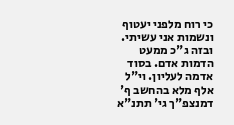כי רוח מלפני יעטוף ונשמות אני עשיתי. ובזה ג"כ ממעט הדמות אדם. בסוד אדמה לעליון. וי"ל אלף מלא בהחשב ף' דמנצפ"ך גי' תתנ"א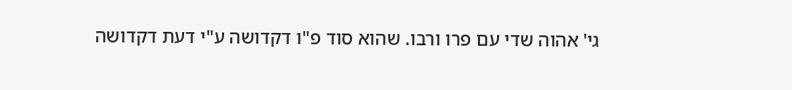גי' אהוה שדי עם פרו ורבו. שהוא סוד פ"ו דקדושה ע"י דעת דקדושה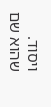ויסוד. שהוא שם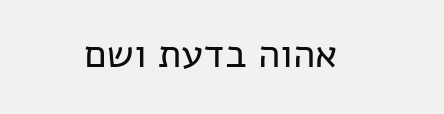אהוה בדעת ושם